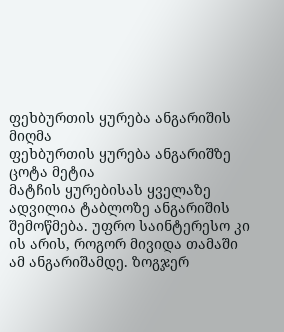ფეხბურთის ყურება ანგარიშის მიღმა
ფეხბურთის ყურება ანგარიშზე ცოტა მეტია
მატჩის ყურებისას ყველაზე ადვილია ტაბლოზე ანგარიშის შემოწმება. უფრო საინტერესო კი ის არის, როგორ მივიდა თამაში ამ ანგარიშამდე. ზოგჯერ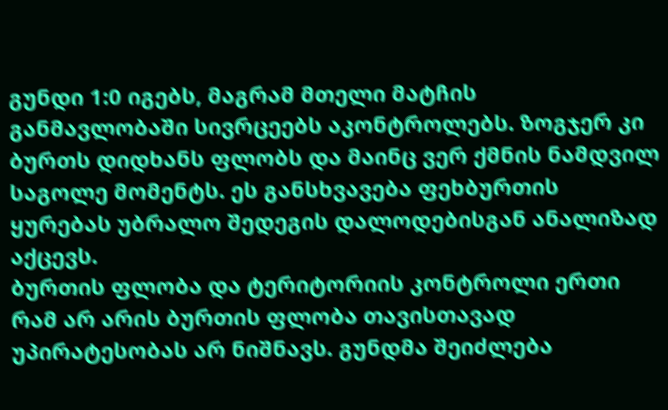გუნდი 1:0 იგებს, მაგრამ მთელი მატჩის განმავლობაში სივრცეებს აკონტროლებს. ზოგჯერ კი ბურთს დიდხანს ფლობს და მაინც ვერ ქმნის ნამდვილ საგოლე მომენტს. ეს განსხვავება ფეხბურთის ყურებას უბრალო შედეგის დალოდებისგან ანალიზად აქცევს.
ბურთის ფლობა და ტერიტორიის კონტროლი ერთი რამ არ არის ბურთის ფლობა თავისთავად უპირატესობას არ ნიშნავს. გუნდმა შეიძლება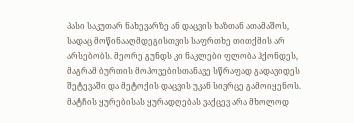პასი საკუთარ ნახევარზე ან დაცვის ხაზთან ათამაშოს, სადაც მოწინააღმდეგისთვის საფრთხე თითქმის არ არსებობს. მეორე გუნდს კი ნაკლები ფლობა ჰქონდეს, მაგრამ ბურთის მოპოვებისთანავე სწრაფად გადავიდეს შეტევაში და მეტოქის დაცვის უკან სივრცე გამოიყენოს.
მატჩის ყურებისას ყურადღებას ვაქცევ არა მხოლოდ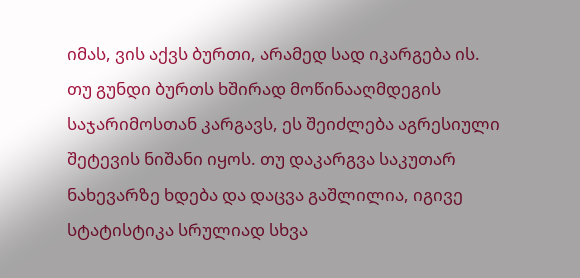იმას, ვის აქვს ბურთი, არამედ სად იკარგება ის. თუ გუნდი ბურთს ხშირად მოწინააღმდეგის საჯარიმოსთან კარგავს, ეს შეიძლება აგრესიული შეტევის ნიშანი იყოს. თუ დაკარგვა საკუთარ ნახევარზე ხდება და დაცვა გაშლილია, იგივე სტატისტიკა სრულიად სხვა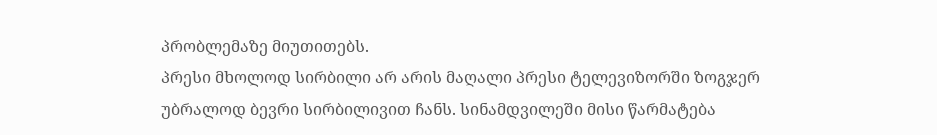პრობლემაზე მიუთითებს.
პრესი მხოლოდ სირბილი არ არის მაღალი პრესი ტელევიზორში ზოგჯერ უბრალოდ ბევრი სირბილივით ჩანს. სინამდვილეში მისი წარმატება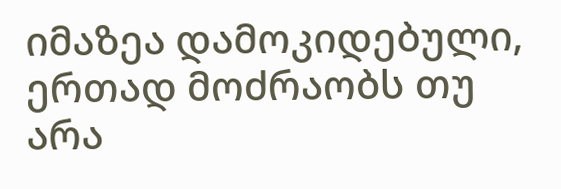იმაზეა დამოკიდებული, ერთად მოძრაობს თუ არა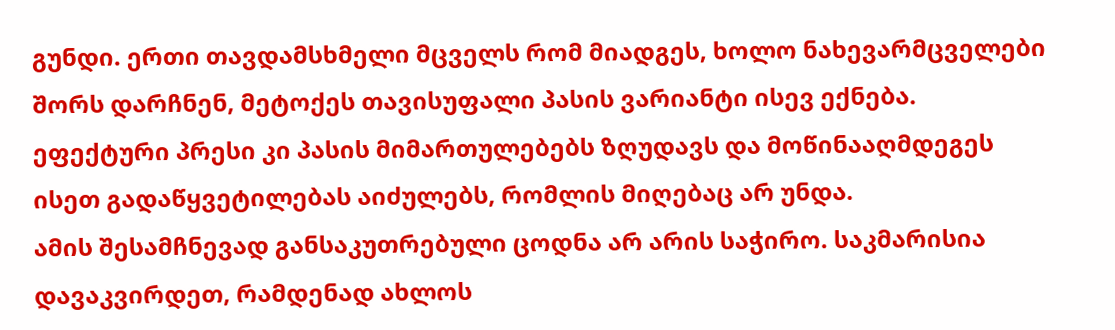გუნდი. ერთი თავდამსხმელი მცველს რომ მიადგეს, ხოლო ნახევარმცველები შორს დარჩნენ, მეტოქეს თავისუფალი პასის ვარიანტი ისევ ექნება. ეფექტური პრესი კი პასის მიმართულებებს ზღუდავს და მოწინააღმდეგეს ისეთ გადაწყვეტილებას აიძულებს, რომლის მიღებაც არ უნდა.
ამის შესამჩნევად განსაკუთრებული ცოდნა არ არის საჭირო. საკმარისია დავაკვირდეთ, რამდენად ახლოს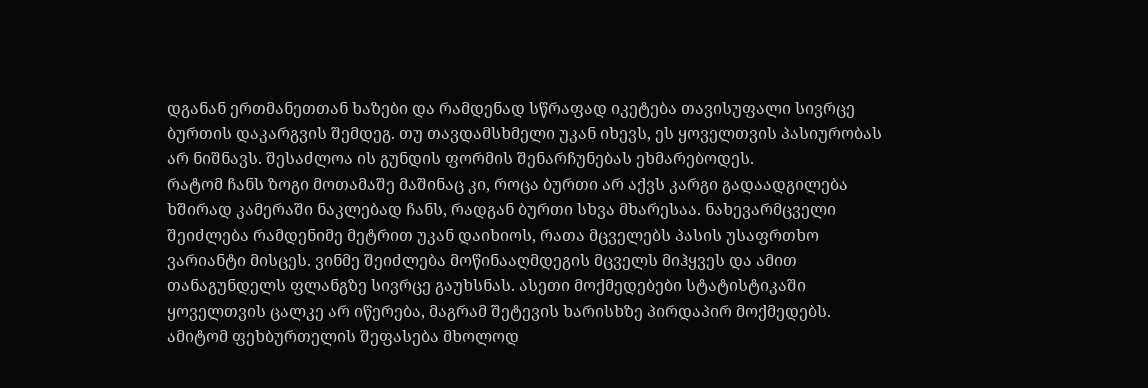დგანან ერთმანეთთან ხაზები და რამდენად სწრაფად იკეტება თავისუფალი სივრცე ბურთის დაკარგვის შემდეგ. თუ თავდამსხმელი უკან იხევს, ეს ყოველთვის პასიურობას არ ნიშნავს. შესაძლოა ის გუნდის ფორმის შენარჩუნებას ეხმარებოდეს.
რატომ ჩანს ზოგი მოთამაშე მაშინაც კი, როცა ბურთი არ აქვს კარგი გადაადგილება ხშირად კამერაში ნაკლებად ჩანს, რადგან ბურთი სხვა მხარესაა. ნახევარმცველი შეიძლება რამდენიმე მეტრით უკან დაიხიოს, რათა მცველებს პასის უსაფრთხო ვარიანტი მისცეს. ვინმე შეიძლება მოწინააღმდეგის მცველს მიჰყვეს და ამით თანაგუნდელს ფლანგზე სივრცე გაუხსნას. ასეთი მოქმედებები სტატისტიკაში ყოველთვის ცალკე არ იწერება, მაგრამ შეტევის ხარისხზე პირდაპირ მოქმედებს.
ამიტომ ფეხბურთელის შეფასება მხოლოდ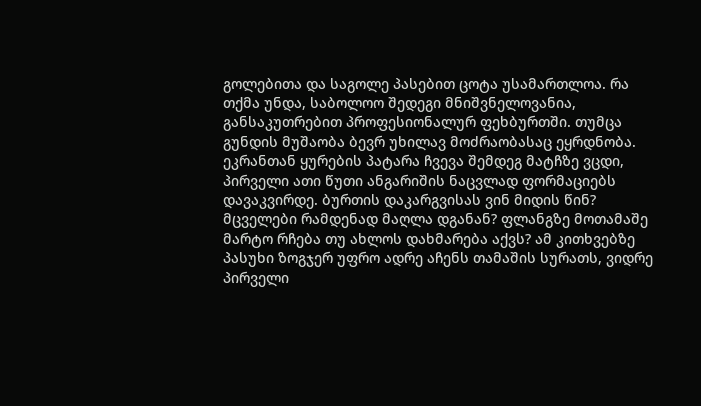გოლებითა და საგოლე პასებით ცოტა უსამართლოა. რა თქმა უნდა, საბოლოო შედეგი მნიშვნელოვანია, განსაკუთრებით პროფესიონალურ ფეხბურთში. თუმცა გუნდის მუშაობა ბევრ უხილავ მოძრაობასაც ეყრდნობა.
ეკრანთან ყურების პატარა ჩვევა შემდეგ მატჩზე ვცდი, პირველი ათი წუთი ანგარიშის ნაცვლად ფორმაციებს დავაკვირდე. ბურთის დაკარგვისას ვინ მიდის წინ? მცველები რამდენად მაღლა დგანან? ფლანგზე მოთამაშე მარტო რჩება თუ ახლოს დახმარება აქვს? ამ კითხვებზე პასუხი ზოგჯერ უფრო ადრე აჩენს თამაშის სურათს, ვიდრე პირველი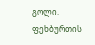გოლი.
ფეხბურთის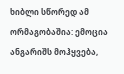ხიბლი სწორედ ამ ორმაგობაშია: ემოცია ანგარიშს მოჰყვება,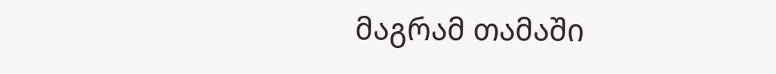მაგრამ თამაში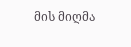მის მიღმა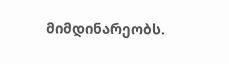მიმდინარეობს.